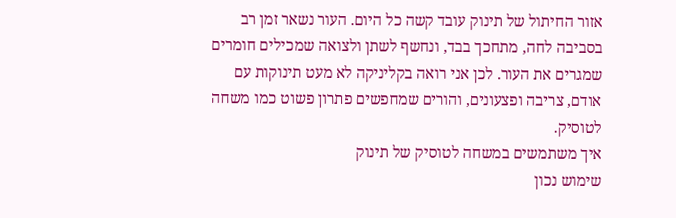אזור החיתול של תינוק עובד קשה כל היום. העור נשאר זמן רב בסביבה לחה, מתחכך בבד, ונחשף לשתן ולצואה שמכילים חומרים שמגרים את העור. לכן אני רואה בקליניקה לא מעט תינוקות עם אודם, צריבה ופצעונים, והורים שמחפשים פתרון פשוט כמו משחה לטוסיק.
איך משתמשים במשחה לטוסיק של תינוק
שימוש נכון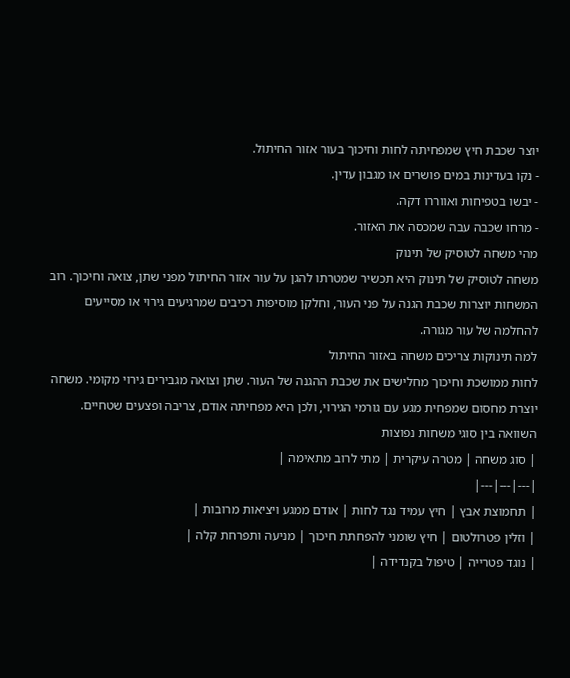יוצר שכבת חיץ שמפחיתה לחות וחיכוך בעור אזור החיתול.
- נקו בעדינות במים פושרים או מגבון עדין.
- יבשו בטפיחות ואווררו דקה.
- מרחו שכבה עבה שמכסה את האזור.
מהי משחה לטוסיק של תינוק
משחה לטוסיק של תינוק היא תכשיר שמטרתו להגן על עור אזור החיתול מפני שתן, צואה וחיכוך. רוב המשחות יוצרות שכבת הגנה על פני העור, וחלקן מוסיפות רכיבים שמרגיעים גירוי או מסייעים להחלמה של עור מגורה.
למה תינוקות צריכים משחה באזור החיתול
לחות ממושכת וחיכוך מחלישים את שכבת ההגנה של העור. שתן וצואה מגבירים גירוי מקומי. משחה יוצרת מחסום שמפחית מגע עם גורמי הגירוי, ולכן היא מפחיתה אודם, צריבה ופצעים שטחיים.
השוואה בין סוגי משחות נפוצות
| סוג משחה | מטרה עיקרית | מתי לרוב מתאימה |
|---|---|---|
| תחמוצת אבץ | חיץ עמיד נגד לחות | אודם ממגע ויציאות מרובות |
| וזלין פטרולטום | חיץ שומני להפחתת חיכוך | מניעה ותפרחת קלה |
| נוגד פטרייה | טיפול בקנדידה |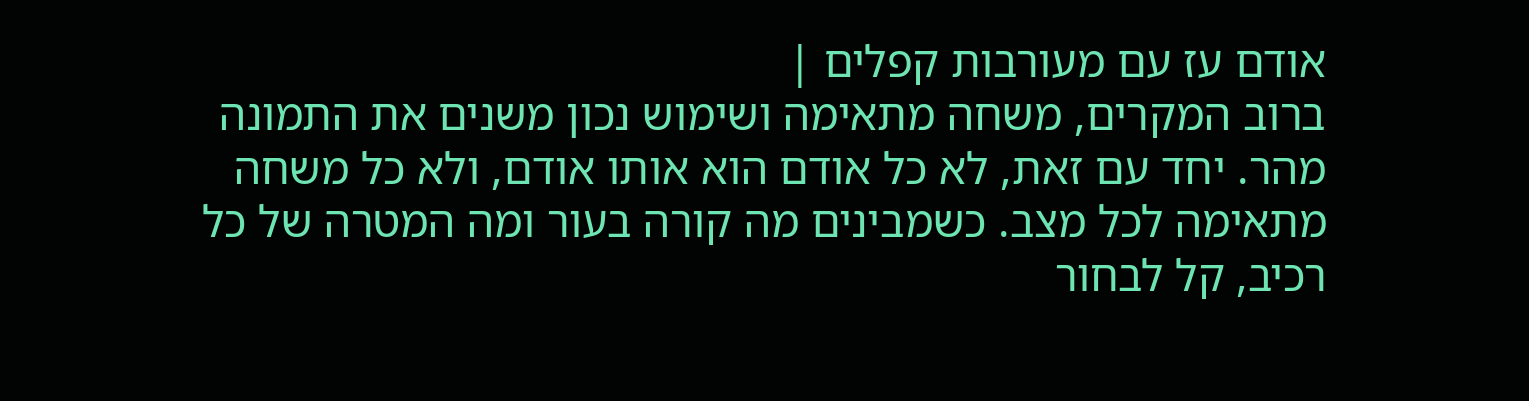אודם עז עם מעורבות קפלים |
ברוב המקרים, משחה מתאימה ושימוש נכון משנים את התמונה מהר. יחד עם זאת, לא כל אודם הוא אותו אודם, ולא כל משחה מתאימה לכל מצב. כשמבינים מה קורה בעור ומה המטרה של כל רכיב, קל לבחור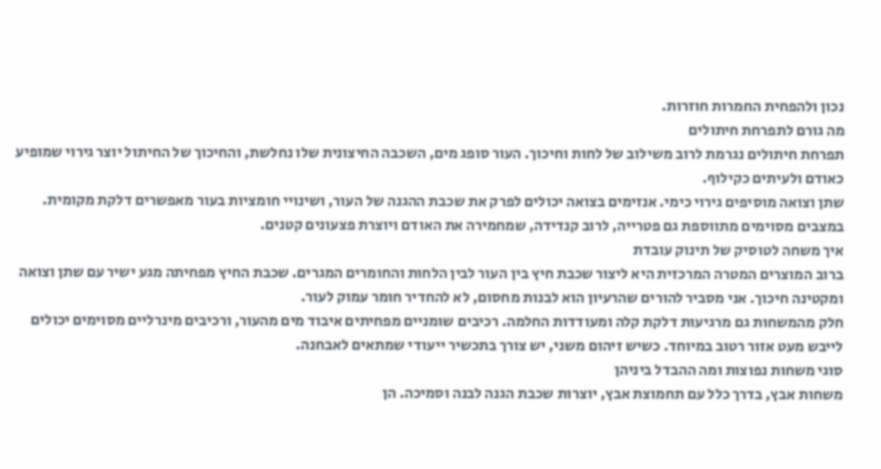נכון ולהפחית החמרות חוזרות.
מה גורם לתפרחת חיתולים
תפרחת חיתולים נגרמת לרוב משילוב של לחות וחיכוך. העור סופג מים, השכבה החיצונית שלו נחלשת, והחיכוך של החיתול יוצר גירוי שמופיע כאודם ולעיתים כקילוף.
שתן וצואה מוסיפים גירוי כימי. אנזימים בצואה יכולים לפרק את שכבת ההגנה של העור, ושינויי חומציות בעור מאפשרים דלקת מקומית. במצבים מסוימים מתווספת גם פטרייה, לרוב קנדידה, שמחמירה את האודם ויוצרת פצעונים קטנים.
איך משחה לטוסיק של תינוק עובדת
ברוב המוצרים המטרה המרכזית היא ליצור שכבת חיץ בין העור לבין הלחות והחומרים המגרים. שכבת החיץ מפחיתה מגע ישיר עם שתן וצואה ומקטינה חיכוך. אני מסביר להורים שהרעיון הוא לבנות מחסום, לא להחדיר חומר עמוק לעור.
חלק מהמשחות גם מרגיעות דלקת קלה ומעודדות החלמה. רכיבים שומניים מפחיתים איבוד מים מהעור, ורכיבים מינרליים מסוימים יכולים לייבש מעט אזור רטוב במיוחד. כשיש זיהום משני, יש צורך בתכשיר ייעודי שמתאים לאבחנה.
סוגי משחות נפוצות ומה ההבדל ביניהן
משחות אבץ, בדרך כלל עם תחמוצת אבץ, יוצרות שכבת הגנה לבנה וסמיכה. הן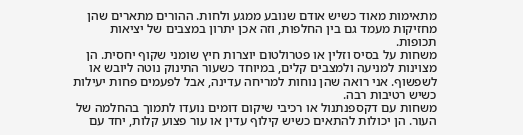מתאימות מאוד כשיש אודם שנובע ממגע ולחות. ההורים מתארים שהן מחזיקות מעמד גם בין החלפות, וזה אכן יתרון במצבים של יציאות תכופות.
משחות על בסיס וזלין או פטרולטום יוצרות חיץ שומני שקוף יחסית. הן מצוינות למניעה ולמצבים קלים, במיוחד כשעור התינוק נוטה ליובש או לשפשוף. אני רואה שהן נוחות למריחה עדינה, אבל לפעמים פחות יעילות כשיש רטיבות רבה.
משחות עם דקספנתנול או רכיבי שיקום דומים נועדו לתמוך בהחלמה של העור. הן יכולות להתאים כשיש קילוף עדין או עור פצוע קלות, יחד עם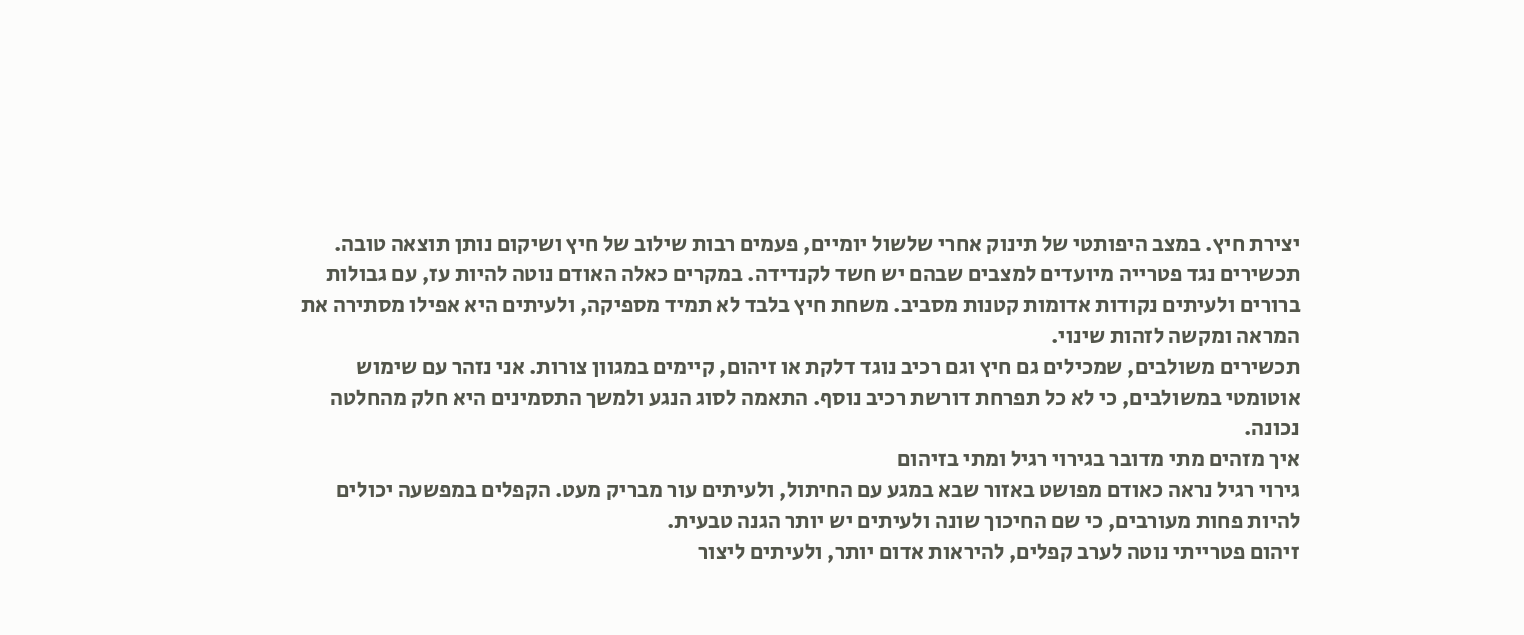יצירת חיץ. במצב היפותטי של תינוק אחרי שלשול יומיים, פעמים רבות שילוב של חיץ ושיקום נותן תוצאה טובה.
תכשירים נגד פטרייה מיועדים למצבים שבהם יש חשד לקנדידה. במקרים כאלה האודם נוטה להיות עז, עם גבולות ברורים ולעיתים נקודות אדומות קטנות מסביב. משחת חיץ בלבד לא תמיד מספיקה, ולעיתים היא אפילו מסתירה את המראה ומקשה לזהות שינוי.
תכשירים משולבים, שמכילים גם חיץ וגם רכיב נוגד דלקת או זיהום, קיימים במגוון צורות. אני נזהר עם שימוש אוטומטי במשולבים, כי לא כל תפרחת דורשת רכיב נוסף. התאמה לסוג הנגע ולמשך התסמינים היא חלק מהחלטה נכונה.
איך מזהים מתי מדובר בגירוי רגיל ומתי בזיהום
גירוי רגיל נראה כאודם מפושט באזור שבא במגע עם החיתול, ולעיתים עור מבריק מעט. הקפלים במפשעה יכולים להיות פחות מעורבים, כי שם החיכוך שונה ולעיתים יש יותר הגנה טבעית.
זיהום פטרייתי נוטה לערב קפלים, להיראות אדום יותר, ולעיתים ליצור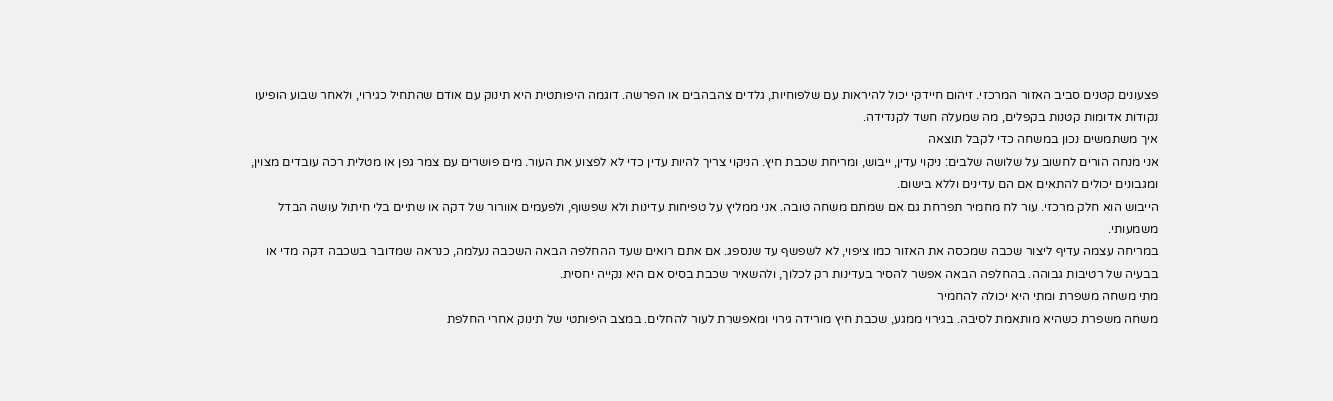פצעונים קטנים סביב האזור המרכזי. זיהום חיידקי יכול להיראות עם שלפוחיות, גלדים צהבהבים או הפרשה. דוגמה היפותטית היא תינוק עם אודם שהתחיל כגירוי, ולאחר שבוע הופיעו נקודות אדומות קטנות בקפלים, מה שמעלה חשד לקנדידה.
איך משתמשים נכון במשחה כדי לקבל תוצאה
אני מנחה הורים לחשוב על שלושה שלבים: ניקוי עדין, ייבוש, ומריחת שכבת חיץ. הניקוי צריך להיות עדין כדי לא לפצוע את העור. מים פושרים עם צמר גפן או מטלית רכה עובדים מצוין, ומגבונים יכולים להתאים אם הם עדינים וללא בישום.
הייבוש הוא חלק מרכזי. עור לח מחמיר תפרחת גם אם שמתם משחה טובה. אני ממליץ על טפיחות עדינות ולא שפשוף, ולפעמים אוורור של דקה או שתיים בלי חיתול עושה הבדל משמעותי.
במריחה עצמה עדיף ליצור שכבה שמכסה את האזור כמו ציפוי, לא לשפשף עד שנספג. אם אתם רואים שעד ההחלפה הבאה השכבה נעלמה, כנראה שמדובר בשכבה דקה מדי או בבעיה של רטיבות גבוהה. בהחלפה הבאה אפשר להסיר בעדינות רק לכלוך, ולהשאיר שכבת בסיס אם היא נקייה יחסית.
מתי משחה משפרת ומתי היא יכולה להחמיר
משחה משפרת כשהיא מותאמת לסיבה. בגירוי ממגע, שכבת חיץ מורידה גירוי ומאפשרת לעור להחלים. במצב היפותטי של תינוק אחרי החלפת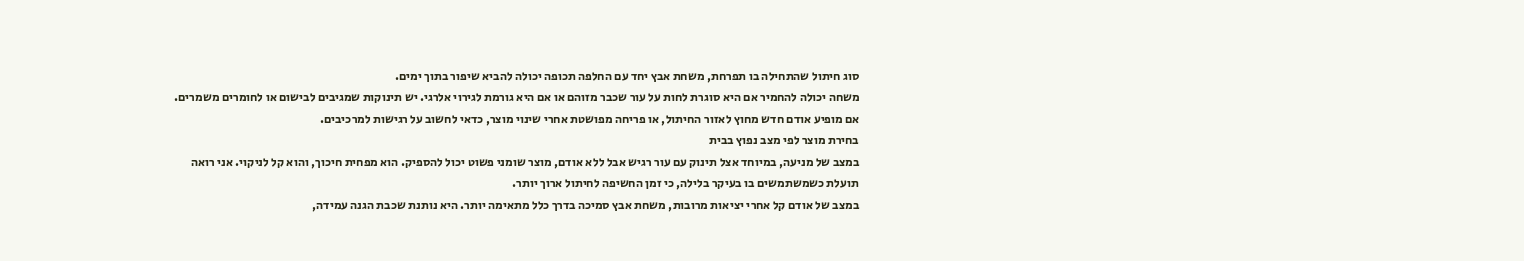סוג חיתול שהתחילה בו תפרחת, משחת אבץ יחד עם החלפה תכופה יכולה להביא שיפור בתוך ימים.
משחה יכולה להחמיר אם היא סוגרת לחות על עור שכבר מזוהם או אם היא גורמת לגירוי אלרגי. יש תינוקות שמגיבים לבישום או לחומרים משמרים. אם מופיע אודם חדש מחוץ לאזור החיתול, או פריחה מפושטת אחרי שינוי מוצר, כדאי לחשוב על רגישות למרכיבים.
בחירת מוצר לפי מצב נפוץ בבית
במצב של מניעה, במיוחד אצל תינוק עם עור רגיש אבל ללא אודם, מוצר שומני פשוט יכול להספיק. הוא מפחית חיכוך, והוא קל לניקוי. אני רואה תועלת כשמשתמשים בו בעיקר בלילה, כי זמן החשיפה לחיתול ארוך יותר.
במצב של אודם קל אחרי יציאות מרובות, משחת אבץ סמיכה בדרך כלל מתאימה יותר. היא נותנת שכבת הגנה עמידה,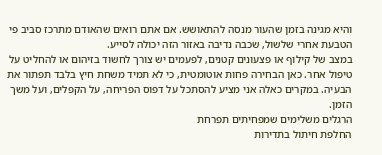והיא מגינה בזמן שהעור מנסה להתאושש. אם אתם רואים שהאודם מתרכז סביב פי הטבעת אחרי שלשול, שכבה נדיבה באזור הזה יכולה לסייע.
במצב של קילוף או פצעונים קטנים, לפעמים יש צורך לחשוד בזיהום או להחליט על טיפול אחר. כאן הבחירה פחות אוטומטית, כי לא תמיד משחת חיץ בלבד תפתור את הבעיה. במקרים כאלה אני מציע להסתכל על דפוס הפריחה, על הקפלים, ועל משך הזמן.
הרגלים משלימים שמפחיתים תפרחת
החלפת חיתול בתדירות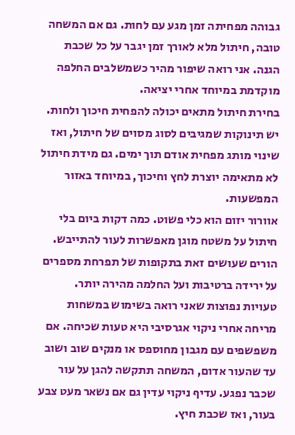גבוהה מפחיתה זמן מגע עם לחות. גם אם המשחה טובה, חיתול מלא לאורך זמן יגבר על כל שכבת הגנה. אני רואה שיפור מהיר כשמשלבים החלפה מוקדמת במיוחד אחרי יציאה.
בחירת חיתול מתאים יכולה להפחית חיכוך ולחות. יש תינוקות שמגיבים לסוג מסוים של חיתול, ואז שינוי מותג מפחית אודם תוך ימים. גם מידת חיתול לא מתאימה יוצרת לחץ וחיכוך, במיוחד באזור המפשעות.
אוורור יזום הוא כלי פשוט. כמה דקות ביום בלי חיתול על משטח מוגן מאפשרות לעור להתייבש. הורים שעושים זאת בתקופות של תפרחת מספרים על ירידה ברטיבות ועל החלמה מהירה יותר.
טעויות נפוצות שאני רואה בשימוש במשחות
מריחה אחרי ניקוי אגרסיבי היא טעות שכיחה. אם משפשפים עם מגבון מחוספס או מנקים שוב ושוב עד שהעור אדום, המשחה תתקשה להגן על עור שכבר נפגע. עדיף ניקוי עדין גם אם נשאר מעט צבע בעור, ואז שכבת חיץ.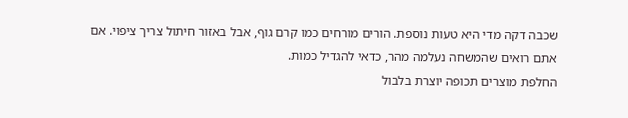שכבה דקה מדי היא טעות נוספת. הורים מורחים כמו קרם גוף, אבל באזור חיתול צריך ציפוי. אם אתם רואים שהמשחה נעלמה מהר, כדאי להגדיל כמות.
החלפת מוצרים תכופה יוצרת בלבול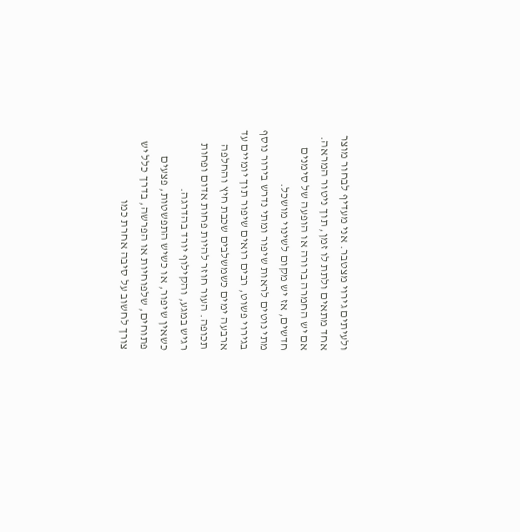ולעיתים גירוי מצטבר. אני מעדיף לבחור מוצר אחד מתאים ולתת לו זמן, תוך ניטור המראה. אם יש החמרה ברורה או הופעה של סימנים חדשים, אז יש מקום לשינוי מושכל.
מתי נוטים לראות שיפור ומתי נדרש בירור נוסף
בגירוי פשוט, רבים רואים שיפור תוך יומיים עד ארבעה ימים כשמשלבים שכבת חיץ והחלפה תכופה. העור חוזר להיות פחות אדום ופחות רגיש במגע, והקילוף יורד בהדרגה.
כשאין שיפור, או כשיש התפשטות, פצעים פתוחים, שלפוחיות או הפרשה, בדרך כלל יש צורך לחשוב על סיבה אחרת כמו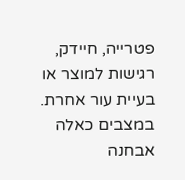פטרייה, חיידק, רגישות למוצר או בעיית עור אחרת. במצבים כאלה אבחנה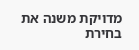מדויקת משנה את בחירת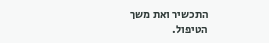התכשיר ואת משך הטיפול.